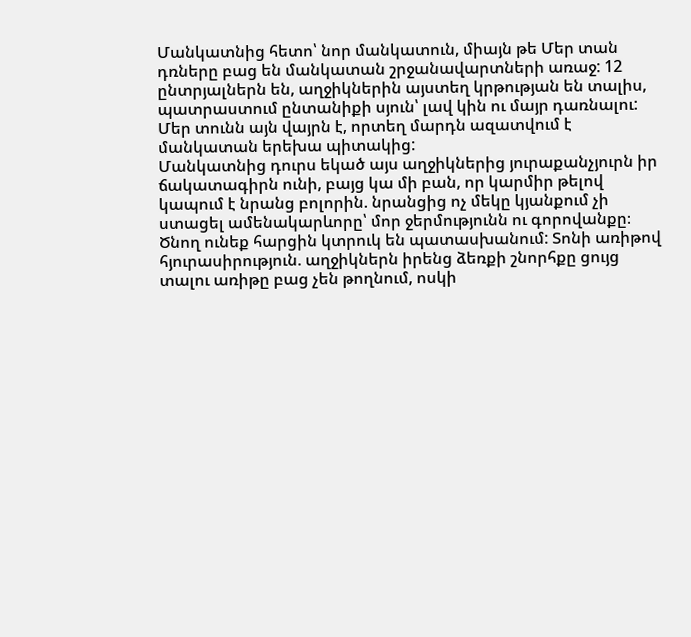Մանկատնից հետո՝ նոր մանկատուն, միայն թե Մեր տան դռները բաց են մանկատան շրջանավարտների առաջ: 12 ընտրյալներն են, աղջիկներին այստեղ կրթության են տալիս, պատրաստում ընտանիքի սյուն՝ լավ կին ու մայր դառնալու: Մեր տունն այն վայրն է, որտեղ մարդն ազատվում է մանկատան երեխա պիտակից:
Մանկատնից դուրս եկած այս աղջիկներից յուրաքանչյուրն իր ճակատագիրն ունի, բայց կա մի բան, որ կարմիր թելով կապում է նրանց բոլորին. նրանցից ոչ մեկը կյանքում չի ստացել ամենակարևորը՝ մոր ջերմությունն ու գորովանքը։
Ծնող ունեք հարցին կտրուկ են պատասխանում: Տոնի առիթով հյուրասիրություն. աղջիկներն իրենց ձեռքի շնորհքը ցույց տալու առիթը բաց չեն թողնում, ոսկի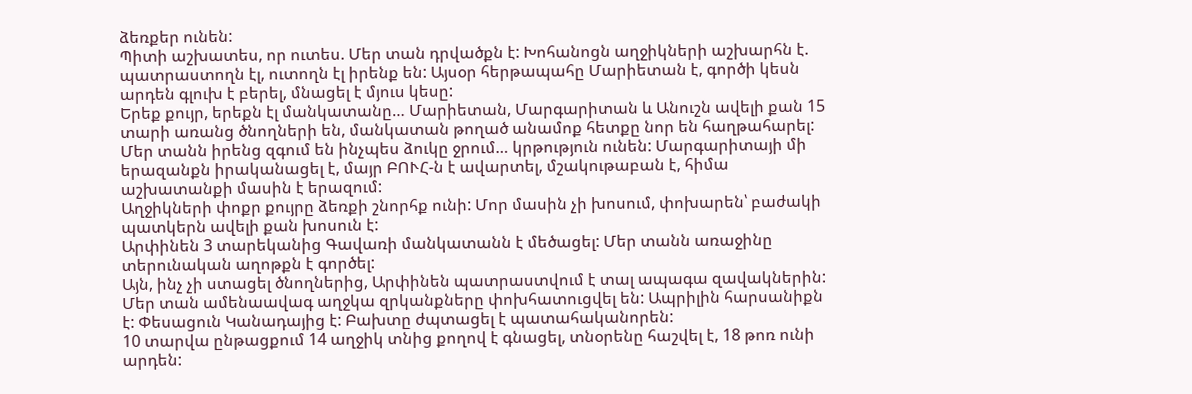ձեռքեր ունեն:
Պիտի աշխատես, որ ուտես. Մեր տան դրվածքն է: Խոհանոցն աղջիկների աշխարհն է. պատրաստողն էլ, ուտողն էլ իրենք են: Այսօր հերթապահը Մարիետան է, գործի կեսն արդեն գլուխ է բերել, մնացել է մյուս կեսը:
Երեք քույր, երեքն էլ մանկատանը… Մարիետան, Մարգարիտան և Անուշն ավելի քան 15 տարի առանց ծնողների են, մանկատան թողած անամոք հետքը նոր են հաղթահարել: Մեր տանն իրենց զգում են ինչպես ձուկը ջրում… կրթություն ունեն: Մարգարիտայի մի երազանքն իրականացել է, մայր ԲՈՒՀ-ն է ավարտել, մշակութաբան է, հիմա աշխատանքի մասին է երազում:
Աղջիկների փոքր քույրը ձեռքի շնորհք ունի: Մոր մասին չի խոսում, փոխարեն՝ բաժակի պատկերն ավելի քան խոսուն է:
Արփինեն 3 տարեկանից Գավառի մանկատանն է մեծացել: Մեր տանն առաջինը տերունական աղոթքն է գործել:
Այն, ինչ չի ստացել ծնողներից, Արփինեն պատրաստվում է տալ ապագա զավակներին:
Մեր տան ամենաավագ աղջկա զրկանքները փոխհատուցվել են: Ապրիլին հարսանիքն է: Փեսացուն Կանադայից է: Բախտը ժպտացել է պատահականորեն:
10 տարվա ընթացքում 14 աղջիկ տնից քողով է գնացել, տնօրենը հաշվել է, 18 թոռ ունի արդեն: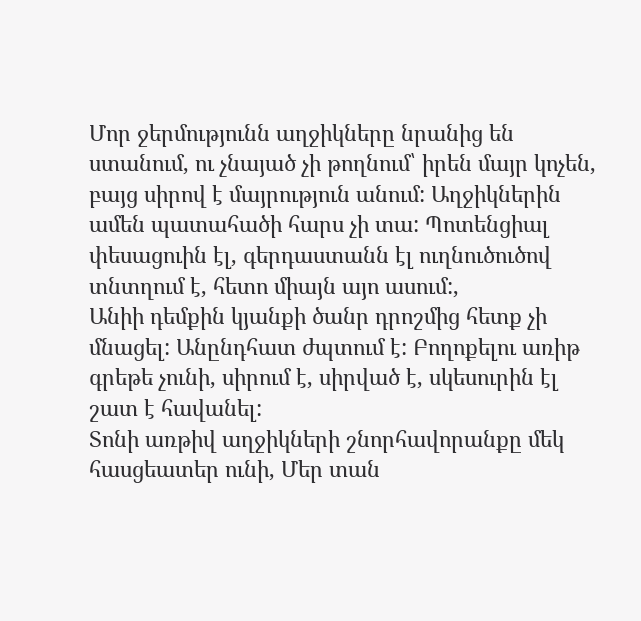Մոր ջերմությունն աղջիկները նրանից են ստանում, ու չնայած չի թողնում՝ իրեն մայր կոչեն, բայց սիրով է մայրություն անում: Աղջիկներին ամեն պատահածի հարս չի տա: Պոտենցիալ փեսացուին էլ, գերդաստանն էլ ուղնուծուծով տնտղում է, հետո միայն այո ասում:,
Անիի դեմքին կյանքի ծանր դրոշմից հետք չի մնացել: Անընդհատ ժպտում է: Բողոքելու առիթ գրեթե չունի, սիրում է, սիրված է, սկեսուրին էլ շատ է հավանել:
Տոնի առթիվ աղջիկների շնորհավորանքը մեկ հասցեատեր ունի, Մեր տան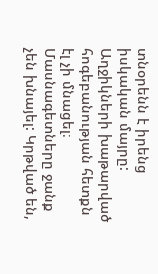տնօրենն է իրենց իսկական մայրը:
Աղջիկների խաթարված հոգեբանության հետքն էլ չի մնացել։ Մասնագետները ջանք չեն խնայել: Կրթված են,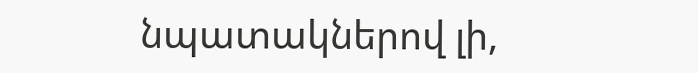նպատակներով լի,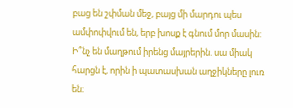բաց են շփման մեջ, բայց մի մարդու պես ամփոփվում են, երբ խոսք է գնում մոր մասին: Ի՞նչ են մաղթում իրենց մայրերին. սա միակ հարցն է, որին ի պատասխան աղջիկները լուռ են։